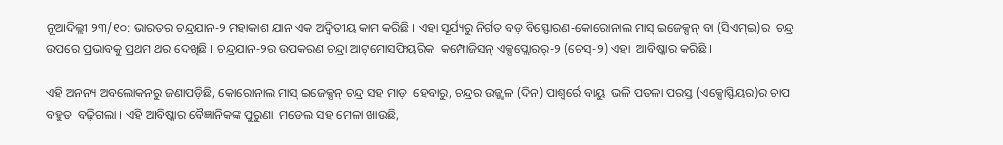ନୂଆଦିଲ୍ଲୀ ୨୩/୧୦: ଭାରତର ଚନ୍ଦ୍ରଯାନ-୨ ମହାକାଶ ଯାନ ଏକ ଅଦ୍ୱିତୀୟ କାମ କରିଛି । ଏହା ସୂର୍ଯ୍ୟରୁ ନିର୍ଗତ ବଡ଼ ବିସ୍ଫୋରଣ-କୋରୋନାଲ ମାସ୍‌ ଇଜେକ୍ସନ୍‌ ବା (ସିଏମ୍‌ଇ)ର  ଚନ୍ଦ୍ର ଉପରେ ପ୍ରଭାବକୁ ପ୍ରଥମ ଥର ଦେଖିଛି । ଚନ୍ଦ୍ରଯାନ-୨ର ଉପକରଣ ଚନ୍ଦ୍ରା ଆଟ୍‌ମୋସଫିୟରିକ  କମ୍ପୋଜିସନ୍‌ ଏକ୍ସପ୍ଲୋରର୍‌-୨ (ଚେସ୍‌-୨) ଏହା  ଆବିଷ୍କାର କରିଛି ।

ଏହି ଅନନ୍ୟ ଅବଲୋକନରୁ ଜଣାପଡ଼ିଛି, କୋରୋନାଲ ମାସ୍‌ ଇଜେକ୍ସନ୍‌ ଚନ୍ଦ୍ର ସହ ମାଡ଼  ହେବାରୁ, ଚନ୍ଦ୍ରର ଉଜ୍ଜ୍ୱଳ (ଦିନ) ପାଶ୍ୱର୍ରେ ବାୟୁ  ଭଳି ପତଳା ପରସ୍ତ (ଏକ୍ସୋସ୍ଫିୟର)ର ଚାପ ବହୁତ  ବଢ଼ିଗଲା । ଏହି ଆବିଷ୍କାର ବୈଜ୍ଞାନିକଙ୍କ ପୁରୁଣା  ମଡେଲ ସହ ମେଳା ଖାଉଛି,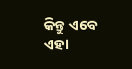କିନ୍ତୁ ଏବେ ଏହା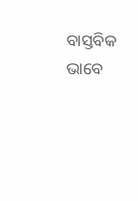ବାସ୍ତବିକ ଭାବେ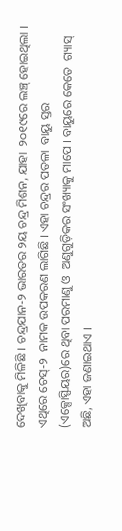ଦେଖିବାକୁ ମିଳିଛି । ଚନ୍ଦ୍ରଯାନ-୨ ଭାରତର ୨ୟ ଚନ୍ଦ୍ର ମିଶନ, ଯାହା  ୨୦୧୯ରେ ଲଞ୍ଚ୍‌ ହୋଇଥିଲା । ଏଥିରେ ଚେସ୍‌-୨  ନାମକ ଉପକରଣ ଲାଗିଛି । ଏହା ଚନ୍ଦ୍ରର ପତଳା  ବାୟୁ ସ୍ତର (ଏକ୍ସୋସ୍ଫିୟର)ରେ ଥିବା ପରମାଣୁ ଓ  ଅଣୁଗୁଡ଼ିକର ସଂଖ୍ୟାକୁ ମାପେ । ବାୟୁରେ କେତେ  ଗ୍ୟାସ୍‌ ଅଛି, ଏହା ଜଣାଇଥାଏ ।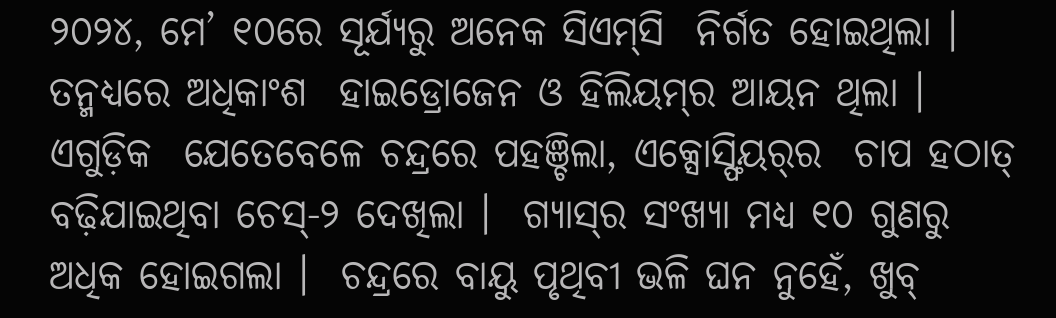୨୦୨୪, ମେ’ ୧୦ରେ ସୂର୍ଯ୍ୟରୁ ଅନେକ ସିଏମ୍‌ସି  ନିର୍ଗତ ହୋଇଥିଲା । ତନ୍ମଧ୍ୟରେ ଅଧିକାଂଶ  ହାଇଡ୍ରୋଜେନ ଓ ହିଲିୟମ୍‌ର ଆୟନ ଥିଲା । ଏଗୁଡ଼ିକ  ଯେତେବେଳେ ଚନ୍ଦ୍ରରେ ପହଞ୍ଚିଲା, ଏକ୍ସୋସ୍ଫିୟର୍‌ର  ଚାପ ହଠାତ୍‌ ବଢ଼ିଯାଇଥିବା ଚେସ୍‌-୨ ଦେଖିଲା ।  ଗ୍ୟାସ୍‌ର ସଂଖ୍ୟା ମଧ୍ୟ ୧୦ ଗୁଣରୁ ଅଧିକ ହୋଇଗଲା ।  ଚନ୍ଦ୍ରରେ ବାୟୁ ପୃଥିବୀ ଭଳି ଘନ ନୁହେଁ, ଖୁବ୍‌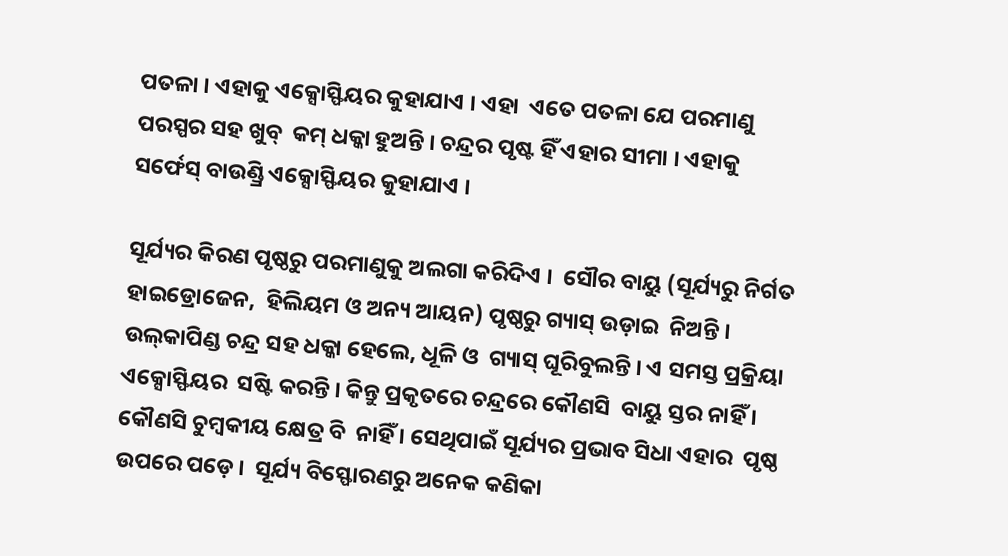ପତଳା । ଏହାକୁ ଏକ୍ସୋସ୍ଫିୟର କୁହାଯାଏ । ଏହା  ଏତେ ପତଳା ଯେ ପରମାଣୁ ପରସ୍ପର ସହ ଖୁବ୍‌  କମ୍‌ ଧକ୍କା ହୁଅନ୍ତି । ଚନ୍ଦ୍ରର ପୃଷ୍ଟ ହିଁ ଏହାର ସୀମା । ଏହାକୁ ସର୍ଫେସ୍‌ ବାଉଣ୍ଡ୍ରି ଏକ୍ସୋସ୍ଫିୟର କୁହାଯାଏ ।

ସୂର୍ଯ୍ୟର କିରଣ ପୃଷ୍ଠରୁ ପରମାଣୁକୁ ଅଲଗା କରିଦିଏ ।  ସୌର ବାୟୁ (ସୂର୍ଯ୍ୟରୁ ନିର୍ଗତ ହାଇଡ୍ରୋଜେନ,  ହିଲିୟମ ଓ ଅନ୍ୟ ଆୟନ) ପୃଷ୍ଠରୁ ଗ୍ୟାସ୍‌ ଉଡ଼ାଇ  ନିଅନ୍ତି । ଉଲ୍‌କାପିଣ୍ଡ ଚନ୍ଦ୍ର ସହ ଧକ୍କା ହେଲେ, ଧୂଳି ଓ  ଗ୍ୟାସ୍‌ ଘୂରିବୁଲନ୍ତି । ଏ ସମସ୍ତ ପ୍ରକ୍ରିୟା ଏକ୍ସୋସ୍ଫିୟର  ସଷ୍ଟି କରନ୍ତି । କିନ୍ତୁ ପ୍ରକୃତରେ ଚନ୍ଦ୍ରରେ କୌଣସି  ବାୟୁ ସ୍ତର ନାହିଁ । କୌଣସି ଚୁମ୍ବକୀୟ କ୍ଷେତ୍ର ବି  ନାହିଁ । ସେଥିପାଇଁ ସୂର୍ଯ୍ୟର ପ୍ରଭାବ ସିଧା ଏହାର  ପୃଷ୍ଠ ଉପରେ ପଡ଼େ ।  ସୂର୍ଯ୍ୟ ବିସ୍ଫୋରଣରୁ ଅନେକ କଣିକା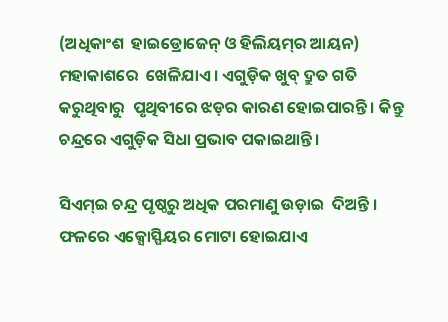(ଅଧିକାଂଶ  ହାଇଡ୍ରୋଜେନ୍‌ ଓ ହିଲିୟମ୍‌ର ଆୟନ) ମହାକାଶରେ  ଖେଳିଯାଏ । ଏଗୁଡ଼ିକ ଖୁବ୍‌ ଦ୍ରୁତ ଗତି କରୁଥିବାରୁ  ପୃଥିବୀରେ ଝଡ଼ର କାରଣ ହୋଇପାରନ୍ତି । କିନ୍ତୁ  ଚନ୍ଦ୍ରରେ ଏଗୁଡ଼ିକ ସିଧା ପ୍ରଭାବ ପକାଇଥାନ୍ତି ।

ସିଏମ୍‌ଇ ଚନ୍ଦ୍ର ପୃଷ୍ଠରୁ ଅଧିକ ପରମାଣୁ ଉଡ଼ାଇ  ଦିଅନ୍ତି । ଫଳରେ ଏକ୍ସୋସ୍ଫିୟର ମୋଟା ହୋଇଯାଏ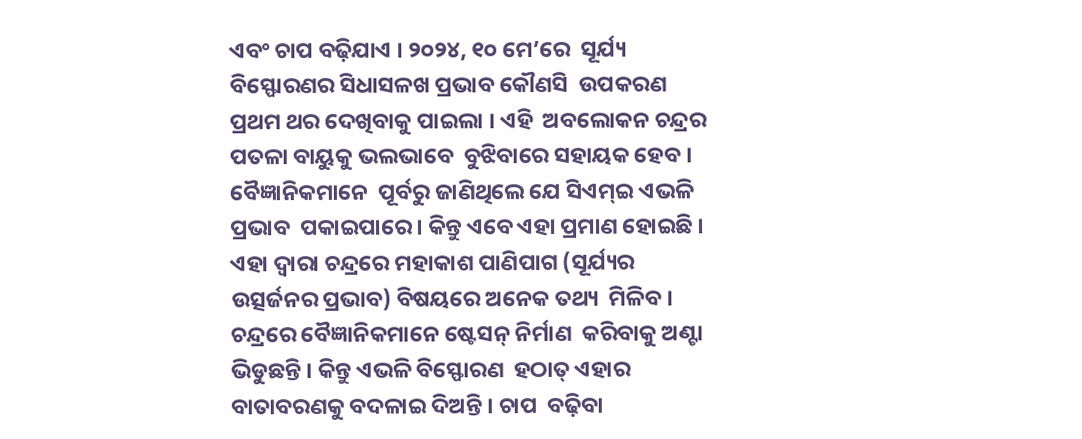ଏବଂ ଚାପ ବଢ଼ିଯାଏ । ୨୦୨୪, ୧୦ ମେ’ରେ  ସୂର୍ଯ୍ୟ ବିସ୍ଫୋରଣର ସିଧାସଳଖ ପ୍ରଭାବ କୌଣସି  ଉପକରଣ ପ୍ରଥମ ଥର ଦେଖିବାକୁ ପାଇଲା । ଏହି  ଅବଲୋକନ ଚନ୍ଦ୍ରର ପତଳା ବାୟୁକୁ ଭଲଭାବେ  ବୁଝିବାରେ ସହାୟକ ହେବ । ବୈଜ୍ଞାନିକମାନେ  ପୂର୍ବରୁ ଜାଣିଥିଲେ ଯେ ସିଏମ୍‌ଇ ଏଭଳି ପ୍ରଭାବ  ପକାଇପାରେ । କିନ୍ତୁ ଏବେ ଏହା ପ୍ରମାଣ ହୋଇଛି ।  ଏହା ଦ୍ୱାରା ଚନ୍ଦ୍ରରେ ମହାକାଶ ପାଣିପାଗ (ସୂର୍ଯ୍ୟର ଉତ୍ସର୍ଜନର ପ୍ରଭାବ) ବିଷୟରେ ଅନେକ ତଥ୍ୟ  ମିଳିବ । ଚନ୍ଦ୍ରରେ ବୈଜ୍ଞାନିକମାନେ ଷ୍ଟେସନ୍‌ ନିର୍ମାଣ  କରିବାକୁ ଅଣ୍ଟା ଭିଡୁଛନ୍ତି । କିନ୍ତୁ ଏଭଳି ବିସ୍ଫୋରଣ  ହଠାତ୍‌ ଏହାର ବାତାବରଣକୁ ବଦଳାଇ ଦିଅନ୍ତି । ଚାପ  ବଢ଼ିବା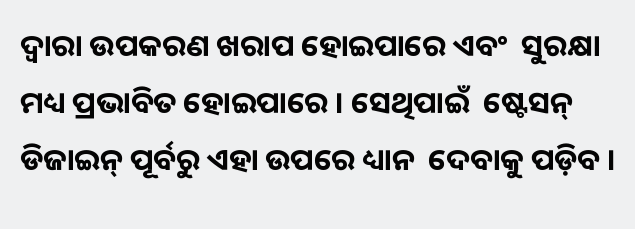ଦ୍ୱାରା ଉପକରଣ ଖରାପ ହୋଇପାରେ ଏବଂ  ସୁରକ୍ଷା ମଧ୍ୟ ପ୍ରଭାବିତ ହୋଇପାରେ । ସେଥିପାଇଁ  ଷ୍ଟେସନ୍‌ ଡିଜାଇନ୍‌ ପୂର୍ବରୁ ଏହା ଉପରେ ଧ୍ୟାନ  ଦେବାକୁ ପଡ଼ିବ ।